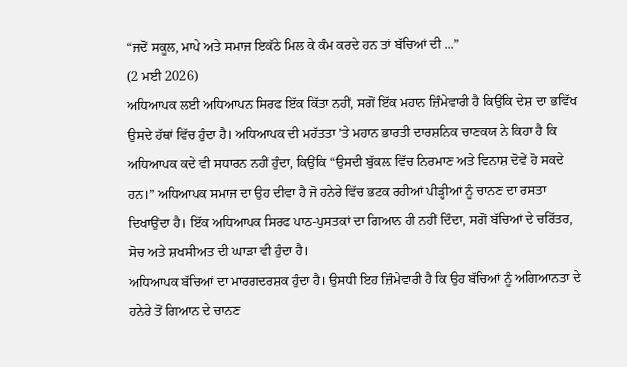“ਜਦੋਂ ਸਕੂਲ, ਮਾਪੇ ਅਤੇ ਸਮਾਜ ਇਕੱਠੇ ਮਿਲ ਕੇ ਕੰਮ ਕਰਦੇ ਹਨ ਤਾਂ ਬੱਚਿਆਂ ਦੀ ...”
(2 ਮਈ 2026)
ਅਧਿਆਪਕ ਲਈ ਅਧਿਆਪਨ ਸਿਰਫ ਇੱਕ ਕਿੱਤਾ ਨਹੀਂ, ਸਗੋਂ ਇੱਕ ਮਹਾਨ ਜ਼ਿੰਮੇਵਾਰੀ ਹੈ ਕਿਉਂਕਿ ਦੇਸ਼ ਦਾ ਭਵਿੱਖ ਉਸਦੇ ਹੱਥਾਂ ਵਿੱਚ ਹੁੰਦਾ ਹੈ। ਅਧਿਆਪਕ ਦੀ ਮਹੱਤਤਾ ’ਤੇ ਮਹਾਨ ਭਾਰਤੀ ਦਾਰਸ਼ਨਿਕ ਚਾਣਕਯ ਨੇ ਕਿਹਾ ਹੈ ਕਿ ਅਧਿਆਪਕ ਕਦੇ ਵੀ ਸਧਾਰਨ ਨਹੀਂ ਹੁੰਦਾ, ਕਿਉਂਕਿ “ਉਸਦੀ ਬੁੱਕਲ਼ ਵਿੱਚ ਨਿਰਮਾਣ ਅਤੇ ਵਿਨਾਸ਼ ਦੋਵੇਂ ਹੋ ਸਕਦੇ ਹਨ।” ਅਧਿਆਪਕ ਸਮਾਜ ਦਾ ਉਹ ਦੀਵਾ ਹੈ ਜੋ ਹਨੇਰੇ ਵਿੱਚ ਭਟਕ ਰਹੀਆਂ ਪੀੜ੍ਹੀਆਂ ਨੂੰ ਚਾਨਣ ਦਾ ਰਸਤਾ ਦਿਖਾਉਂਦਾ ਹੈ। ਇੱਕ ਅਧਿਆਪਕ ਸਿਰਫ ਪਾਠ-ਪੁਸਤਕਾਂ ਦਾ ਗਿਆਨ ਹੀ ਨਹੀਂ ਦਿੰਦਾ, ਸਗੋਂ ਬੱਚਿਆਂ ਦੇ ਚਰਿੱਤਰ, ਸੋਚ ਅਤੇ ਸ਼ਖਸੀਅਤ ਦੀ ਘਾੜਾ ਵੀ ਹੁੰਦਾ ਹੈ।
ਅਧਿਆਪਕ ਬੱਚਿਆਂ ਦਾ ਮਾਰਗਦਰਸ਼ਕ ਹੁੰਦਾ ਹੈ। ਉਸਧੀ ਇਹ ਜ਼ਿੰਮੇਵਾਰੀ ਹੈ ਕਿ ਉਹ ਬੱਚਿਆਂ ਨੂੰ ਅਗਿਆਨਤਾ ਦੇ ਹਨੇਰੇ ਤੋਂ ਗਿਆਨ ਦੇ ਚਾਨਣ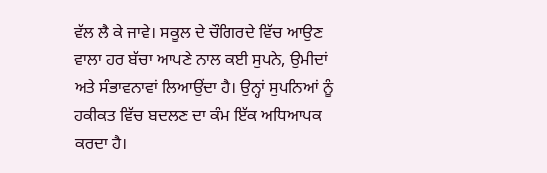ਵੱਲ ਲੈ ਕੇ ਜਾਵੇ। ਸਕੂਲ ਦੇ ਚੌਗਿਰਦੇ ਵਿੱਚ ਆਉਣ ਵਾਲਾ ਹਰ ਬੱਚਾ ਆਪਣੇ ਨਾਲ ਕਈ ਸੁਪਨੇ, ਉਮੀਦਾਂ ਅਤੇ ਸੰਭਾਵਨਾਵਾਂ ਲਿਆਉਂਦਾ ਹੈ। ਉਨ੍ਹਾਂ ਸੁਪਨਿਆਂ ਨੂੰ ਹਕੀਕਤ ਵਿੱਚ ਬਦਲਣ ਦਾ ਕੰਮ ਇੱਕ ਅਧਿਆਪਕ ਕਰਦਾ ਹੈ।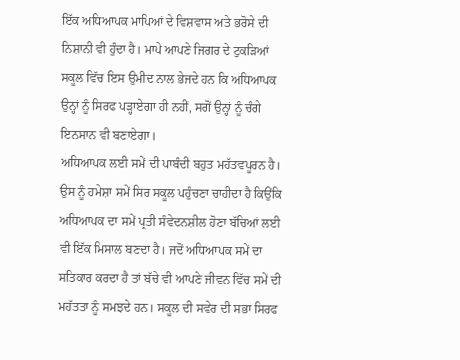ਇੱਕ ਅਧਿਆਪਕ ਮਾਪਿਆਂ ਦੇ ਵਿਸ਼ਵਾਸ ਅਤੇ ਭਰੋਸੇ ਦੀ ਨਿਸ਼ਾਨੀ ਵੀ ਹੁੰਦਾ ਹੈ। ਮਾਪੇ ਆਪਣੇ ਜਿਗਰ ਦੇ ਟੁਕੜਿਆਂ ਸਕੂਲ ਵਿੱਚ ਇਸ ਉਮੀਦ ਨਾਲ ਭੇਜਦੇ ਹਨ ਕਿ ਅਧਿਆਪਕ ਉਨ੍ਹਾਂ ਨੂੰ ਸਿਰਫ ਪੜ੍ਹਾਏਗਾ ਹੀ ਨਹੀਂ, ਸਗੋਂ ਉਨ੍ਹਾਂ ਨੂੰ ਚੰਗੇ ਇਨਸਾਨ ਵੀ ਬਣਾਏਗਾ।
ਅਧਿਆਪਕ ਲਈ ਸਮੇਂ ਦੀ ਪਾਬੰਦੀ ਬਹੁਤ ਮਹੱਤਵਪੂਰਨ ਹੈ। ਉਸ ਨੂੰ ਹਮੇਸ਼ਾ ਸਮੇਂ ਸਿਰ ਸਕੂਲ ਪਹੁੰਚਣਾ ਚਾਹੀਦਾ ਹੈ ਕਿਉਂਕਿ ਅਧਿਆਪਕ ਦਾ ਸਮੇਂ ਪ੍ਰਤੀ ਸੰਵੇਦਨਸ਼ੀਲ ਹੋਣਾ ਬੱਚਿਆਂ ਲਈ ਵੀ ਇੱਕ ਮਿਸਾਲ ਬਣਦਾ ਹੈ। ਜਦੋਂ ਅਧਿਆਪਕ ਸਮੇਂ ਦਾ ਸਤਿਕਾਰ ਕਰਦਾ ਹੈ ਤਾਂ ਬੱਚੇ ਵੀ ਆਪਣੇ ਜੀਵਨ ਵਿੱਚ ਸਮੇਂ ਦੀ ਮਹੱਤਤਾ ਨੂੰ ਸਮਝਦੇ ਹਨ। ਸਕੂਲ ਦੀ ਸਵੇਰ ਦੀ ਸਭਾ ਸਿਰਫ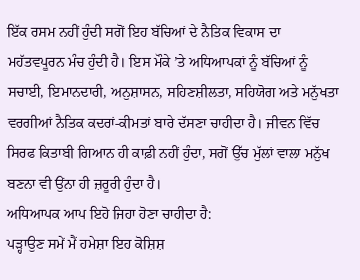ਇੱਕ ਰਸਮ ਨਹੀਂ ਹੁੰਦੀ ਸਗੋਂ ਇਹ ਬੱਚਿਆਂ ਦੇ ਨੈਤਿਕ ਵਿਕਾਸ ਦਾ ਮਹੱਤਵਪੂਰਨ ਮੰਚ ਹੁੰਦੀ ਹੈ। ਇਸ ਮੌਕੇ ’ਤੇ ਅਧਿਆਪਕਾਂ ਨੂੰ ਬੱਚਿਆਂ ਨੂੰ ਸਚਾਈ, ਇਮਾਨਦਾਰੀ, ਅਨੁਸ਼ਾਸਨ, ਸਹਿਣਸ਼ੀਲਤਾ, ਸਹਿਯੋਗ ਅਤੇ ਮਨੁੱਖਤਾ ਵਰਗੀਆਂ ਨੈਤਿਕ ਕਦਰਾਂ-ਕੀਮਤਾਂ ਬਾਰੇ ਦੱਸਣਾ ਚਾਹੀਦਾ ਹੈ। ਜੀਵਨ ਵਿੱਚ ਸਿਰਫ ਕਿਤਾਬੀ ਗਿਆਨ ਹੀ ਕਾਫ਼ੀ ਨਹੀਂ ਹੁੰਦਾ, ਸਗੋਂ ਉੱਚ ਮੁੱਲਾਂ ਵਾਲਾ ਮਨੁੱਖ ਬਣਨਾ ਵੀ ਉਂਨਾ ਹੀ ਜ਼ਰੂਰੀ ਹੁੰਦਾ ਹੈ।
ਅਧਿਆਪਕ ਆਪ ਇਹੋ ਜਿਹਾ ਹੋਣਾ ਚਾਹੀਦਾ ਹੈ:
ਪੜ੍ਹਾਉਣ ਸਮੇਂ ਮੈਂ ਹਮੇਸ਼ਾ ਇਹ ਕੋਸ਼ਿਸ਼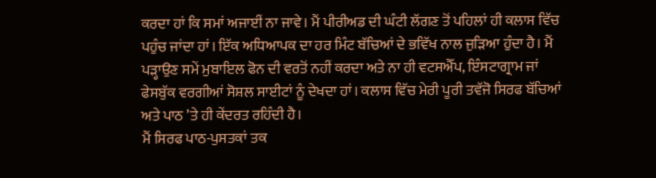ਕਰਦਾ ਹਾਂ ਕਿ ਸਮਾਂ ਅਜਾਈਂ ਨਾ ਜਾਵੇ। ਮੈਂ ਪੀਰੀਅਡ ਦੀ ਘੰਟੀ ਲੱਗਣ ਤੋਂ ਪਹਿਲਾਂ ਹੀ ਕਲਾਸ ਵਿੱਚ ਪਹੁੰਚ ਜਾਂਦਾ ਹਾਂ। ਇੱਕ ਅਧਿਆਪਕ ਦਾ ਹਰ ਮਿੰਟ ਬੱਚਿਆਂ ਦੇ ਭਵਿੱਖ ਨਾਲ ਜੁੜਿਆ ਹੁੰਦਾ ਹੈ। ਮੈਂ ਪੜ੍ਹਾਉਣ ਸਮੇਂ ਮੁਬਾਇਲ ਫੋਨ ਦੀ ਵਰਤੋਂ ਨਹੀਂ ਕਰਦਾ ਅਤੇ ਨਾ ਹੀ ਵਟਸਐੱਪ, ਇੰਸਟਾਗ੍ਰਾਮ ਜਾਂ ਫੇਸਬੁੱਕ ਵਰਗੀਆਂ ਸੋਸ਼ਲ ਸਾਈਟਾਂ ਨੂੰ ਦੇਖਦਾ ਹਾਂ। ਕਲਾਸ ਵਿੱਚ ਮੇਰੀ ਪੂਰੀ ਤਵੱਜੋ ਸਿਰਫ ਬੱਚਿਆਂ ਅਤੇ ਪਾਠ ’ਤੇ ਹੀ ਕੇਂਦਰਤ ਰਹਿੰਦੀ ਹੈ।
ਮੈਂ ਸਿਰਫ ਪਾਠ-ਪੁਸਤਕਾਂ ਤਕ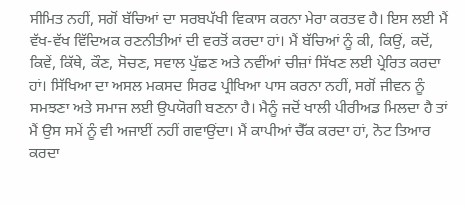ਸੀਮਿਤ ਨਹੀਂ, ਸਗੋਂ ਬੱਚਿਆਂ ਦਾ ਸਰਬਪੱਖੀ ਵਿਕਾਸ ਕਰਨਾ ਮੇਰਾ ਕਰਤਵ ਹੈ। ਇਸ ਲਈ ਮੈਂ ਵੱਖ-ਵੱਖ ਵਿੱਦਿਅਕ ਰਣਨੀਤੀਆਂ ਦੀ ਵਰਤੋਂ ਕਰਦਾ ਹਾਂ। ਮੈਂ ਬੱਚਿਆਂ ਨੂੰ ਕੀ, ਕਿਉਂ, ਕਦੋਂ, ਕਿਵੇਂ, ਕਿੱਥੇ, ਕੌਣ, ਸੋਚਣ, ਸਵਾਲ ਪੁੱਛਣ ਅਤੇ ਨਵੀਂਆਂ ਚੀਜ਼ਾਂ ਸਿੱਖਣ ਲਈ ਪ੍ਰੇਰਿਤ ਕਰਦਾ ਹਾਂ। ਸਿੱਖਿਆ ਦਾ ਅਸਲ ਮਕਸਦ ਸਿਰਫ ਪ੍ਰੀਖਿਆ ਪਾਸ ਕਰਨਾ ਨਹੀਂ, ਸਗੋਂ ਜੀਵਨ ਨੂੰ ਸਮਝਣਾ ਅਤੇ ਸਮਾਜ ਲਈ ਉਪਯੋਗੀ ਬਣਨਾ ਹੈ। ਮੈਨੂੰ ਜਦੋਂ ਖਾਲੀ ਪੀਰੀਅਡ ਮਿਲਦਾ ਹੈ ਤਾਂ ਮੈਂ ਉਸ ਸਮੇਂ ਨੂੰ ਵੀ ਅਜਾਈਂ ਨਹੀਂ ਗਵਾਉਂਦਾ। ਮੈਂ ਕਾਪੀਆਂ ਚੈੱਕ ਕਰਦਾ ਹਾਂ, ਨੋਟ ਤਿਆਰ ਕਰਦਾ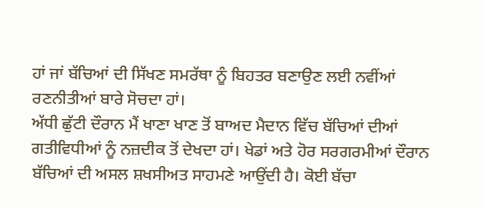ਹਾਂ ਜਾਂ ਬੱਚਿਆਂ ਦੀ ਸਿੱਖਣ ਸਮਰੱਥਾ ਨੂੰ ਬਿਹਤਰ ਬਣਾਉਣ ਲਈ ਨਵੀਂਆਂ ਰਣਨੀਤੀਆਂ ਬਾਰੇ ਸੋਚਦਾ ਹਾਂ।
ਅੱਧੀ ਛੁੱਟੀ ਦੌਰਾਨ ਮੈਂ ਖਾਣਾ ਖਾਣ ਤੋਂ ਬਾਅਦ ਮੈਦਾਨ ਵਿੱਚ ਬੱਚਿਆਂ ਦੀਆਂ ਗਤੀਵਿਧੀਆਂ ਨੂੰ ਨਜ਼ਦੀਕ ਤੋਂ ਦੇਖਦਾ ਹਾਂ। ਖੇਡਾਂ ਅਤੇ ਹੋਰ ਸਰਗਰਮੀਆਂ ਦੌਰਾਨ ਬੱਚਿਆਂ ਦੀ ਅਸਲ ਸ਼ਖਸੀਅਤ ਸਾਹਮਣੇ ਆਉਂਦੀ ਹੈ। ਕੋਈ ਬੱਚਾ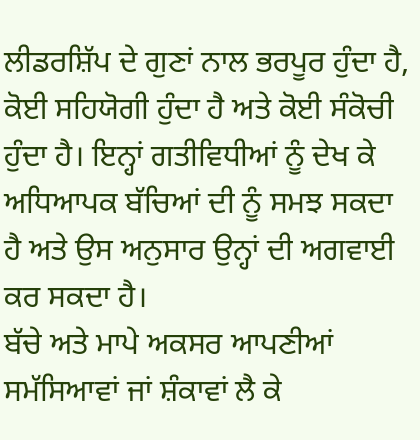ਲੀਡਰਸ਼ਿੱਪ ਦੇ ਗੁਣਾਂ ਨਾਲ ਭਰਪੂਰ ਹੁੰਦਾ ਹੈ, ਕੋਈ ਸਹਿਯੋਗੀ ਹੁੰਦਾ ਹੈ ਅਤੇ ਕੋਈ ਸੰਕੋਚੀ ਹੁੰਦਾ ਹੈ। ਇਨ੍ਹਾਂ ਗਤੀਵਿਧੀਆਂ ਨੂੰ ਦੇਖ ਕੇ ਅਧਿਆਪਕ ਬੱਚਿਆਂ ਦੀ ਨੂੰ ਸਮਝ ਸਕਦਾ ਹੈ ਅਤੇ ਉਸ ਅਨੁਸਾਰ ਉਨ੍ਹਾਂ ਦੀ ਅਗਵਾਈ ਕਰ ਸਕਦਾ ਹੈ।
ਬੱਚੇ ਅਤੇ ਮਾਪੇ ਅਕਸਰ ਆਪਣੀਆਂ ਸਮੱਸਿਆਵਾਂ ਜਾਂ ਸ਼ੰਕਾਵਾਂ ਲੈ ਕੇ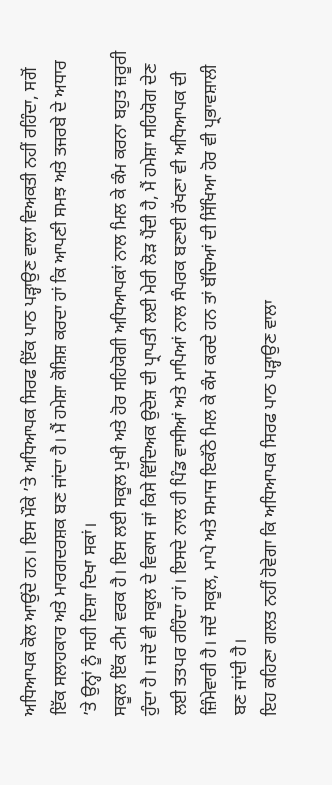ਅਧਿਆਪਕ ਕੋਲ ਆਉਂਦੇ ਹਨ। ਇਸ ਮੌਕੇ ’ਤੇ ਅਧਿਆਪਕ ਸਿਰਫ ਇੱਕ ਪਾਠ ਪੜ੍ਹਾਉਣ ਵਾਲਾ ਵਿਅਕਤੀ ਨਹੀਂ ਰਹਿੰਦਾ, ਸਗੋਂ ਇੱਕ ਸਲਾਹਕਾਰ ਅਤੇ ਮਾਰਗਦਰਸ਼ਕ ਬਣ ਜਾਂਦਾ ਹੈ। ਮੈਂ ਹਮੇਸ਼ਾ ਕੋਸ਼ਿਸ਼ ਕਰਦਾ ਹਾਂ ਕਿ ਆਪਣੀ ਸਮਝ ਅਤੇ ਤਜਰਬੇ ਦੇ ਅਧਾਰ ’ਤੇ ਉਨ੍ਹਾਂ ਨੂੰ ਸਹੀ ਦਿਸ਼ਾ ਦਿਖਾ ਸਕਾਂ।
ਸਕੂਲ ਇੱਕ ਟੀਮ ਵਰਕ ਹੈ। ਇਸ ਲਈ ਸਕੂਲ ਮੁਖੀ ਅਤੇ ਹੋਰ ਸਹਿਯੋਗੀ ਅਧਿਆਪਕਾਂ ਨਾਲ ਮਿਲ ਕੇ ਕੰਮ ਕਰਨਾ ਬਹੁਤ ਜ਼ਰੂਰੀ ਹੁੰਦਾ ਹੈ। ਜਦੋਂ ਵੀ ਸਕੂਲ ਦੇ ਵਿਕਾਸ ਜਾਂ ਕਿਸੇ ਵਿੱਦਿਅਕ ਉਦੇਸ਼ ਦੀ ਪ੍ਰਾਪਤੀ ਲਈ ਮੇਰੀ ਲੋੜ ਪੈਂਦੀ ਹੈ, ਮੈਂ ਹਮੇਸ਼ਾ ਸਹਿਯੋਗ ਦੇਣ ਲਈ ਤਤਪਰ ਰਹਿੰਦਾ ਹਾਂ। ਇਸਦੇ ਨਾਲ ਹੀ ਪਿੰਡ ਵਾਸੀਆਂ ਅਤੇ ਮਾਪਿਆਂ ਨਾਲ ਸੰਪਰਕ ਬਣਾਈ ਰੱਖਣਾ ਵੀ ਅਧਿਆਪਕ ਦੀ ਜ਼ਿੰਮੇਵਾਰੀ ਹੈ। ਜਦੋਂ ਸਕੂਲ, ਮਾਪੇ ਅਤੇ ਸਮਾਜ ਇਕੱਠੇ ਮਿਲ ਕੇ ਕੰਮ ਕਰਦੇ ਹਨ ਤਾਂ ਬੱਚਿਆਂ ਦੀ ਸਿੱਖਿਆ ਹੋਰ ਵੀ ਪ੍ਰਭਾਵਸ਼ਾਲੀ ਬਣ ਜਾਂਦੀ ਹੈ।
ਇਹ ਕਹਿਣਾ ਗਲਤ ਨਹੀਂ ਹੋਵੇਗਾ ਕਿ ਅਧਿਆਪਕ ਸਿਰਫ ਪਾਠ ਪੜ੍ਹਾਉਣ ਵਾਲਾ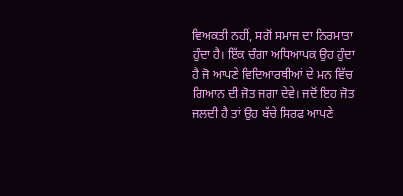ਵਿਅਕਤੀ ਨਹੀਂ, ਸਗੋਂ ਸਮਾਜ ਦਾ ਨਿਰਮਾਤਾ ਹੁੰਦਾ ਹੈ। ਇੱਕ ਚੰਗਾ ਅਧਿਆਪਕ ਉਹ ਹੁੰਦਾ ਹੈ ਜੋ ਆਪਣੇ ਵਿਦਿਆਰਥੀਆਂ ਦੇ ਮਨ ਵਿੱਚ ਗਿਆਨ ਦੀ ਜੋਤ ਜਗਾ ਦੇਵੇ। ਜਦੋਂ ਇਹ ਜੋਤ ਜਲਦੀ ਹੈ ਤਾਂ ਉਹ ਬੱਚੇ ਸਿਰਫ ਆਪਣੇ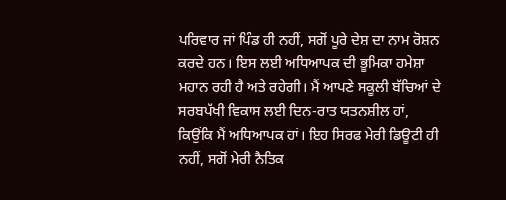ਪਰਿਵਾਰ ਜਾਂ ਪਿੰਡ ਹੀ ਨਹੀਂ, ਸਗੋਂ ਪੂਰੇ ਦੇਸ਼ ਦਾ ਨਾਮ ਰੋਸ਼ਨ ਕਰਦੇ ਹਨ। ਇਸ ਲਈ ਅਧਿਆਪਕ ਦੀ ਭੂਮਿਕਾ ਹਮੇਸ਼ਾ ਮਹਾਨ ਰਹੀ ਹੈ ਅਤੇ ਰਹੇਗੀ। ਮੈਂ ਆਪਣੇ ਸਕੂਲੀ ਬੱਚਿਆਂ ਦੇ ਸਰਬਪੱਖੀ ਵਿਕਾਸ ਲਈ ਦਿਨ-ਰਾਤ ਯਤਨਸ਼ੀਲ ਹਾਂ, ਕਿਉਂਕਿ ਮੈਂ ਅਧਿਆਪਕ ਹਾਂ। ਇਹ ਸਿਰਫ ਮੇਰੀ ਡਿਊਟੀ ਹੀ ਨਹੀਂ, ਸਗੋਂ ਮੇਰੀ ਨੈਤਿਕ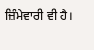ਜ਼ਿੰਮੇਵਾਰੀ ਵੀ ਹੈ।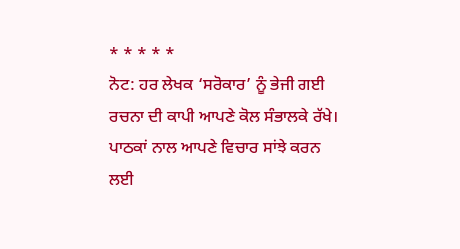* * * * *
ਨੋਟ: ਹਰ ਲੇਖਕ ‘ਸਰੋਕਾਰ’ ਨੂੰ ਭੇਜੀ ਗਈ ਰਚਨਾ ਦੀ ਕਾਪੀ ਆਪਣੇ ਕੋਲ ਸੰਭਾਲਕੇ ਰੱਖੇ।
ਪਾਠਕਾਂ ਨਾਲ ਆਪਣੇ ਵਿਚਾਰ ਸਾਂਝੇ ਕਰਨ ਲਈ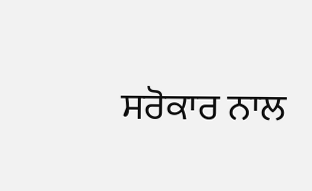ਸਰੋਕਾਰ ਨਾਲ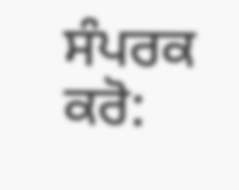ਸੰਪਰਕ ਕਰੋ: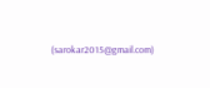(sarokar2015@gmail.com)